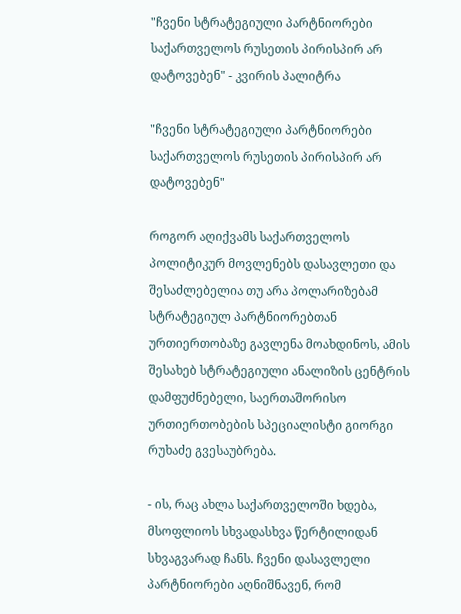"ჩვენი სტრატეგიული პარტნიორები საქართველოს რუსეთის პირისპირ არ დატოვებენ" - კვირის პალიტრა

"ჩვენი სტრატეგიული პარტნიორები საქართველოს რუსეთის პირისპირ არ დატოვებენ"

როგორ აღიქვამს საქართველოს პოლიტიკურ მოვლენებს დასავლეთი და შესაძლებელია თუ არა პოლარიზებამ სტრატეგიულ პარტნიორებთან ურთიერთობაზე გავლენა მოახდინოს, ამის შესახებ სტრატეგიული ანალიზის ცენტრის დამფუძნებელი, საერთაშორისო ურთიერთობების სპეციალისტი გიორგი რუხაძე გვესაუბრება.

- ის, რაც ახლა საქართველოში ხდება, მსოფლიოს სხვადასხვა წერტილიდან სხვაგვარად ჩანს. ჩვენი დასავლელი პარტნიორები აღნიშნავენ, რომ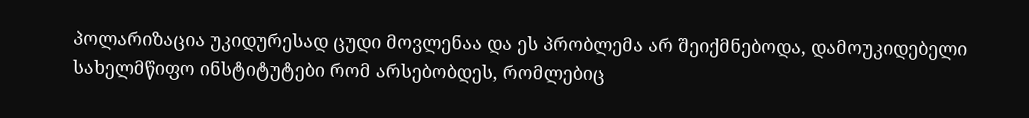პოლარიზაცია უკიდურესად ცუდი მოვლენაა და ეს პრობლემა არ შეიქმნებოდა, დამოუკიდებელი სახელმწიფო ინსტიტუტები რომ არსებობდეს, რომლებიც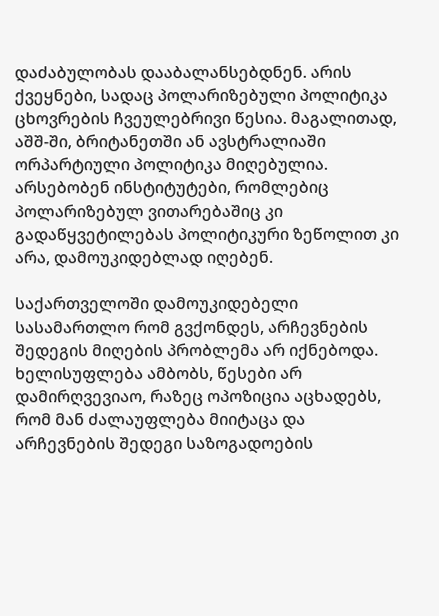დაძაბულობას დააბალანსებდნენ. არის ქვეყნები, სადაც პოლარიზებული პოლიტიკა ცხოვრების ჩვეულებრივი წესია. მაგალითად, აშშ-ში, ბრიტანეთში ან ავსტრალიაში ორპარტიული პოლიტიკა მიღებულია. არსებობენ ინსტიტუტები, რომლებიც პოლარიზებულ ვითარებაშიც კი გადაწყვეტილებას პოლიტიკური ზეწოლით კი არა, დამოუკიდებლად იღებენ.

საქართველოში დამოუკიდებელი სასამართლო რომ გვქონდეს, არჩევნების შედეგის მიღების პრობლემა არ იქნებოდა. ხელისუფლება ამბობს, წესები არ დამირღვევიაო, რაზეც ოპოზიცია აცხადებს, რომ მან ძალაუფლება მიიტაცა და არჩევნების შედეგი საზოგადოების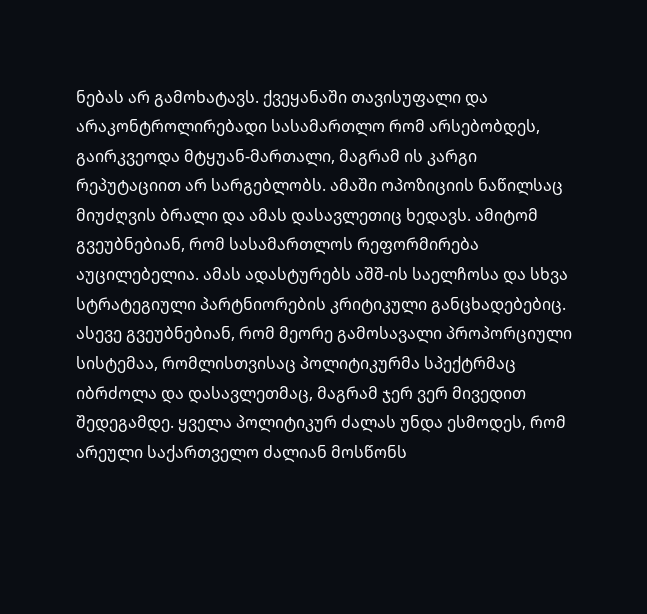ნებას არ გამოხატავს. ქვეყანაში თავისუფალი და არაკონტროლირებადი სასამართლო რომ არსებობდეს, გაირკვეოდა მტყუან-მართალი, მაგრამ ის კარგი რეპუტაციით არ სარგებლობს. ამაში ოპოზიციის ნაწილსაც მიუძღვის ბრალი და ამას დასავლეთიც ხედავს. ამიტომ გვეუბნებიან, რომ სასამართლოს რეფორმირება აუცილებელია. ამას ადასტურებს აშშ-ის საელჩოსა და სხვა სტრატეგიული პარტნიორების კრიტიკული განცხადებებიც. ასევე გვეუბნებიან, რომ მეორე გამოსავალი პროპორციული სისტემაა, რომლისთვისაც პოლიტიკურმა სპექტრმაც იბრძოლა და დასავლეთმაც, მაგრამ ჯერ ვერ მივედით შედეგამდე. ყველა პოლიტიკურ ძალას უნდა ესმოდეს, რომ არეული საქართველო ძალიან მოსწონს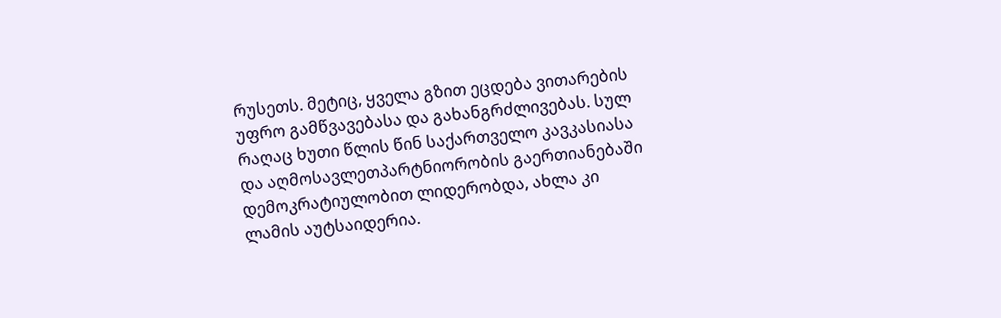რუსეთს. მეტიც, ყველა გზით ეცდება ვითარების უფრო გამწვავებასა და გახანგრძლივებას. სულ რაღაც ხუთი წლის წინ საქართველო კავკასიასა და აღმოსავლეთპარტნიორობის გაერთიანებაში დემოკრატიულობით ლიდერობდა, ახლა კი ლამის აუტსაიდერია.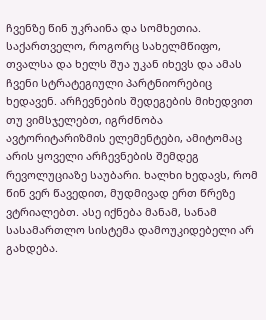ჩვენზე წინ უკრაინა და სომხეთია. საქართველო, როგორც სახელმწიფო, თვალსა და ხელს შუა უკან იხევს და ამას ჩვენი სტრატეგიული პარტნიორებიც ხედავენ. არჩევნების შედეგების მიხედვით თუ ვიმსჯელებთ, იგრძნობა ავტორიტარიზმის ელემენტები, ამიტომაც არის ყოველი არჩევნების შემდეგ რევოლუციაზე საუბარი. ხალხი ხედავს, რომ წინ ვერ წავედით, მუდმივად ერთ წრეზე ვტრიალებთ. ასე იქნება მანამ, სანამ სასამართლო სისტემა დამოუკიდებელი არ გახდება.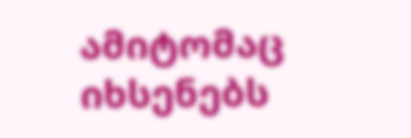ამიტომაც იხსენებს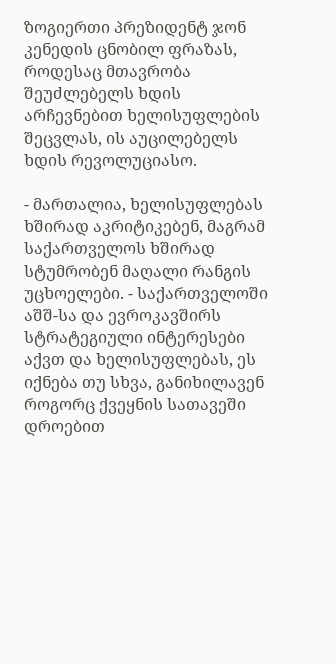ზოგიერთი პრეზიდენტ ჯონ კენედის ცნობილ ფრაზას, როდესაც მთავრობა შეუძლებელს ხდის არჩევნებით ხელისუფლების შეცვლას, ის აუცილებელს ხდის რევოლუციასო.

- მართალია, ხელისუფლებას ხშირად აკრიტიკებენ, მაგრამ საქართველოს ხშირად სტუმრობენ მაღალი რანგის უცხოელები. - საქართველოში აშშ-სა და ევროკავშირს სტრატეგიული ინტერესები აქვთ და ხელისუფლებას, ეს იქნება თუ სხვა, განიხილავენ როგორც ქვეყნის სათავეში დროებით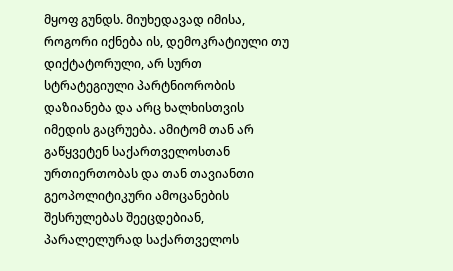მყოფ გუნდს. მიუხედავად იმისა, როგორი იქნება ის, დემოკრატიული თუ დიქტატორული, არ სურთ სტრატეგიული პარტნიორობის დაზიანება და არც ხალხისთვის იმედის გაცრუება. ამიტომ თან არ გაწყვეტენ საქართველოსთან ურთიერთობას და თან თავიანთი გეოპოლიტიკური ამოცანების შესრულებას შეეცდებიან, პარალელურად საქართველოს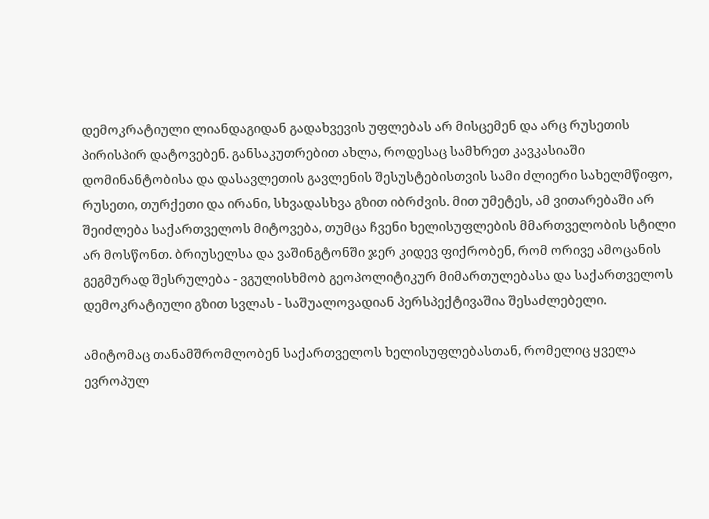დემოკრატიული ლიანდაგიდან გადახვევის უფლებას არ მისცემენ და არც რუსეთის პირისპირ დატოვებენ. განსაკუთრებით ახლა, როდესაც სამხრეთ კავკასიაში დომინანტობისა და დასავლეთის გავლენის შესუსტებისთვის სამი ძლიერი სახელმწიფო, რუსეთი, თურქეთი და ირანი, სხვადასხვა გზით იბრძვის. მით უმეტეს, ამ ვითარებაში არ შეიძლება საქართველოს მიტოვება, თუმცა ჩვენი ხელისუფლების მმართველობის სტილი არ მოსწონთ. ბრიუსელსა და ვაშინგტონში ჯერ კიდევ ფიქრობენ, რომ ორივე ამოცანის გეგმურად შესრულება - ვგულისხმობ გეოპოლიტიკურ მიმართულებასა და საქართველოს დემოკრატიული გზით სვლას - საშუალოვადიან პერსპექტივაშია შესაძლებელი.

ამიტომაც თანამშრომლობენ საქართველოს ხელისუფლებასთან, რომელიც ყველა ევროპულ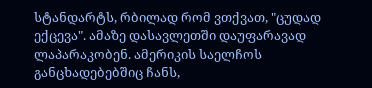სტანდარტს, რბილად რომ ვთქვათ, "ცუდად ექცევა". ამაზე დასავლეთში დაუფარავად ლაპარაკობენ. ამერიკის საელჩოს განცხადებებშიც ჩანს,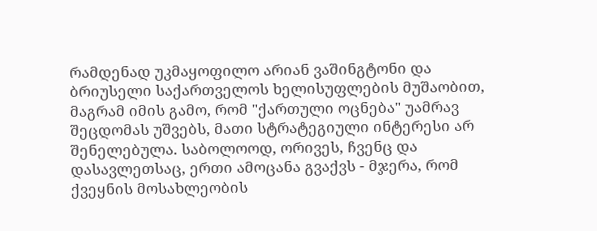რამდენად უკმაყოფილო არიან ვაშინგტონი და ბრიუსელი საქართველოს ხელისუფლების მუშაობით, მაგრამ იმის გამო, რომ "ქართული ოცნება" უამრავ შეცდომას უშვებს, მათი სტრატეგიული ინტერესი არ შენელებულა. საბოლოოდ, ორივეს, ჩვენც და დასავლეთსაც, ერთი ამოცანა გვაქვს - მჯერა, რომ ქვეყნის მოსახლეობის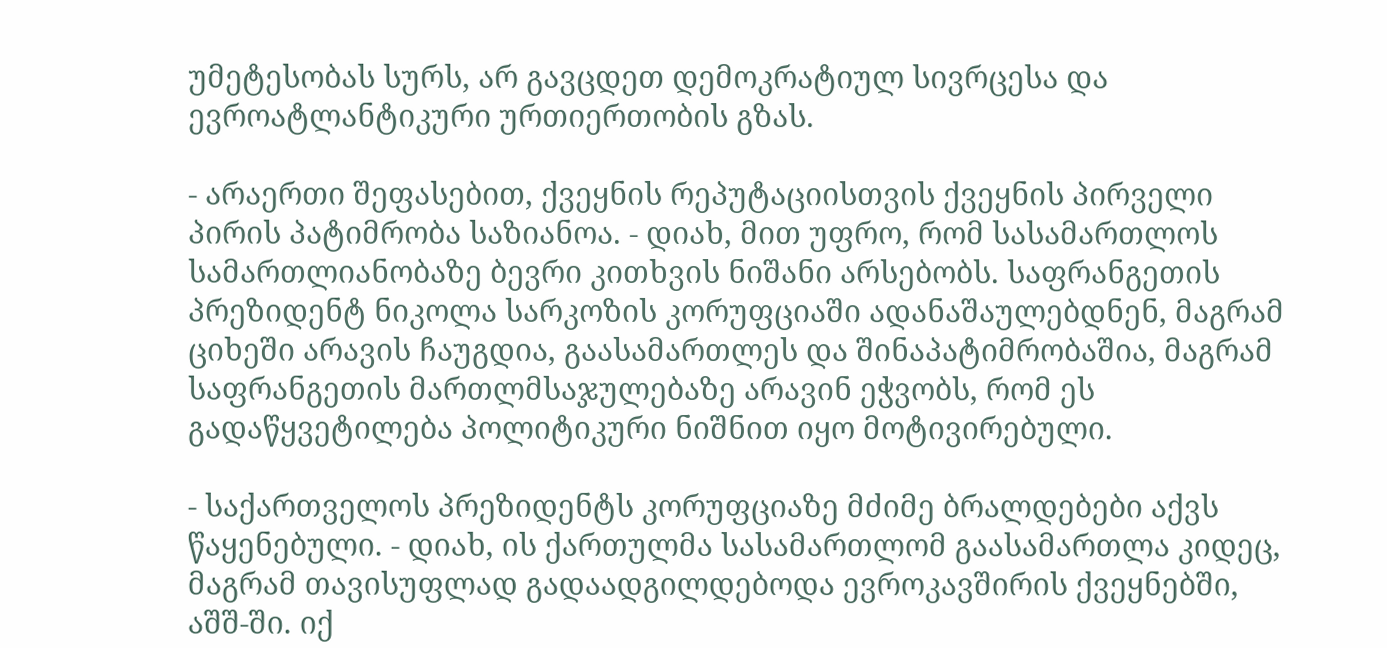უმეტესობას სურს, არ გავცდეთ დემოკრატიულ სივრცესა და ევროატლანტიკური ურთიერთობის გზას.

- არაერთი შეფასებით, ქვეყნის რეპუტაციისთვის ქვეყნის პირველი პირის პატიმრობა საზიანოა. - დიახ, მით უფრო, რომ სასამართლოს სამართლიანობაზე ბევრი კითხვის ნიშანი არსებობს. საფრანგეთის პრეზიდენტ ნიკოლა სარკოზის კორუფციაში ადანაშაულებდნენ, მაგრამ ციხეში არავის ჩაუგდია, გაასამართლეს და შინაპატიმრობაშია, მაგრამ საფრანგეთის მართლმსაჯულებაზე არავინ ეჭვობს, რომ ეს გადაწყვეტილება პოლიტიკური ნიშნით იყო მოტივირებული.

- საქართველოს პრეზიდენტს კორუფციაზე მძიმე ბრალდებები აქვს წაყენებული. - დიახ, ის ქართულმა სასამართლომ გაასამართლა კიდეც, მაგრამ თავისუფლად გადაადგილდებოდა ევროკავშირის ქვეყნებში, აშშ-ში. იქ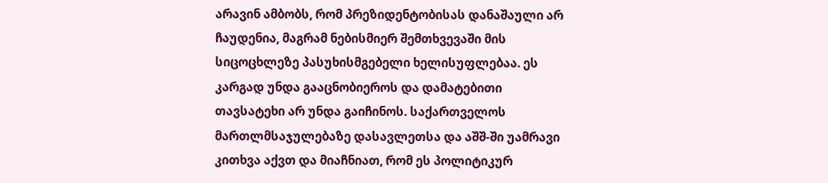არავინ ამბობს, რომ პრეზიდენტობისას დანაშაული არ ჩაუდენია, მაგრამ ნებისმიერ შემთხვევაში მის სიცოცხლეზე პასუხისმგებელი ხელისუფლებაა. ეს კარგად უნდა გააცნობიეროს და დამატებითი თავსატეხი არ უნდა გაიჩინოს. საქართველოს მართლმსაჯულებაზე დასავლეთსა და აშშ-ში უამრავი კითხვა აქვთ და მიაჩნიათ, რომ ეს პოლიტიკურ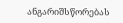ანგარიშსწორებას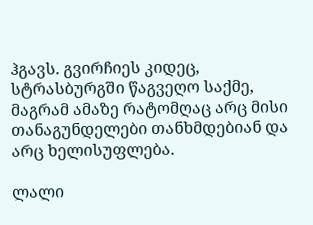ჰგავს. გვირჩიეს კიდეც, სტრასბურგში წაგვეღო საქმე, მაგრამ ამაზე რატომღაც არც მისი თანაგუნდელები თანხმდებიან და არც ხელისუფლება.

ლალი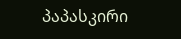პაპასკირი